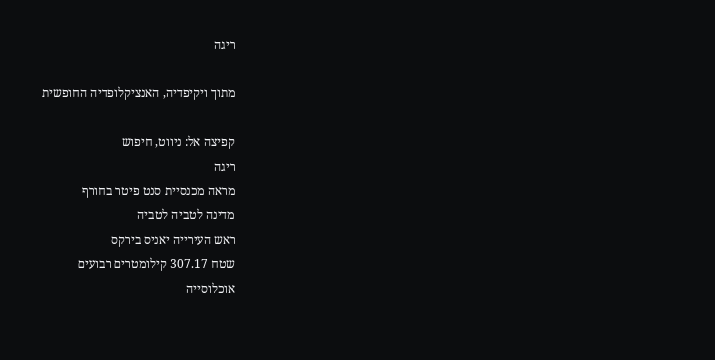ריגה

מתוך ויקיפדיה, האנציקלופדיה החופשית

קפיצה אל: ניווט, חיפוש
ריגה
מראה מכנסיית סנט פיטר בחורף
מדינה לטביה לטביה
ראש העירייה יאניס בירקס
שטח 307.17 קילומטרים רבועים
אוכלוסייה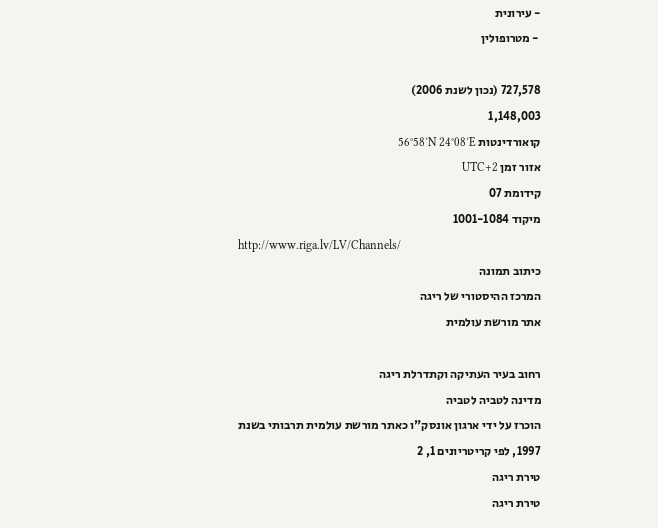- עירונית
 - מטרופולין

727,578 (נכון לשנת 2006)
1,148,003
קואורדינטות 56°58′N 24°08′E
אזור זמן UTC+2
קידומת 07
מיקוד 1001-1084
http://www.riga.lv/LV/Channels/
כיתוב תמונה
המרכז ההיסטורי של ריגה
אתר מורשת עולמית

רחוב בעיר העתיקה וקתדרלת ריגה
מדינה לטביה לטביה
הוכרז על ידי ארגון אונסק"ו כאתר מורשת עולמית תרבותי בשנת 1997, לפי קריטריונים 1, 2
טירת ריגה
טירת ריגה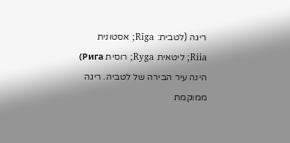ריגה (לטבית: Rīga; אסטונית Riia; ליטאית Ryga; רוסית Рига) הינה עיר הבירה של לטביה. ריגה ממוקמת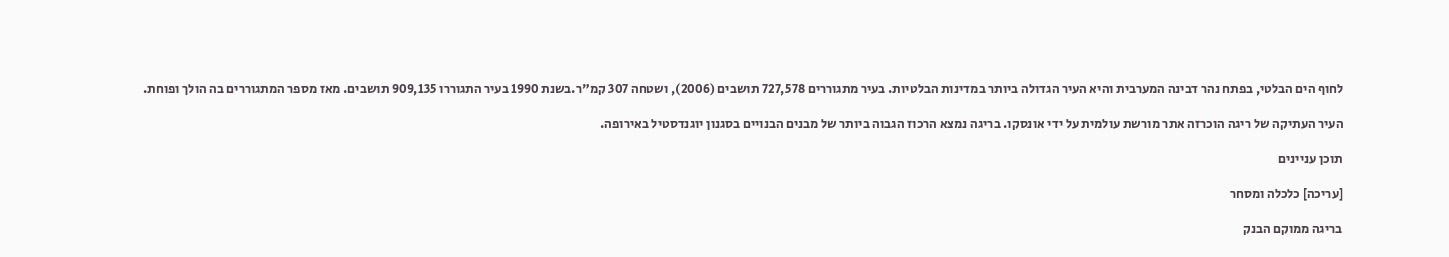לחוף הים הבלטי, בפתח נהר דבינה המערבית והיא העיר הגדולה ביותר במדינות הבלטיות. בעיר מתגוררים 727,578 תושבים (2006), ושטחה 307 קמ"ר.בשנת 1990 בעיר התגוררו 909,135 תושבים. מאז מספר המתגוררים בה הולך ופוחת.

העיר העתיקה של ריגה הוכרזה אתר מורשת עולמית על ידי אונסקו. בריגה נמצא הרכוז הגבוה ביותר של מבנים הבנויים בסגנון יוגנדסטיל באירופה.

תוכן עניינים

[עריכה] כלכלה ומסחר

בריגה ממוקם הבנק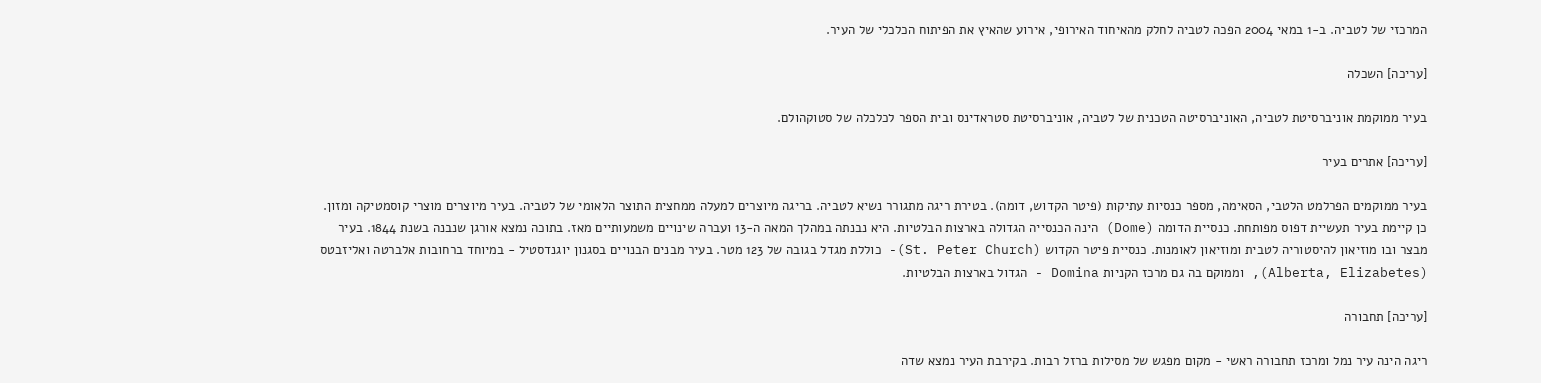המרכזי של לטביה. ב-1 במאי 2004 הפכה לטביה לחלק מהאיחוד האירופי, אירוע שהאיץ את הפיתוח הכלכלי של העיר.

[עריכה] השכלה

בעיר ממוקמת אוניברסיטת לטביה, האוניברסיטה הטכנית של לטביה, אוניברסיטת סטראדינס ובית הספר לכלכלה של סטוקהולם.

[עריכה] אתרים בעיר

בעיר ממוקמים הפרלמט הלטבי, הסאימה, מספר כנסיות עתיקות (פיטר הקדוש, דומה). בטירת ריגה מתגורר נשיא לטביה. בריגה מיוצרים למעלה ממחצית התוצר הלאומי של לטביה. בעיר מיוצרים מוצרי קוסמטיקה ומזון. כן קיימת בעיר תעשיית דפוס מפותחת. כנסיית הדומה (Dome) הינה הכנסייה הגדולה בארצות הבלטיות. היא נבנתה במהלך המאה ה-13 ועברה שינויים משמעותיים מאז. בתוכה נמצא אורגן שנבנה בשנת 1844. בעיר מבצר ובו מוזיאון להיסטוריה לטבית ומוזיאון לאומנות. כנסיית פיטר הקדוש (St. Peter Church)- כוללת מגדל בגובה של 123 מטר. בעיר מבנים הבנויים בסגנון יוגנדסטיל - במיוחד ברחובות אלברטה ואליזבטס (Alberta, Elizabetes), וממוקם בה גם מרכז הקניות Domina - הגדול בארצות הבלטיות.

[עריכה] תחבורה

ריגה הינה עיר נמל ומרכז תחבורה ראשי - מקום מפגש של מסילות ברזל רבות. בקירבת העיר נמצא שדה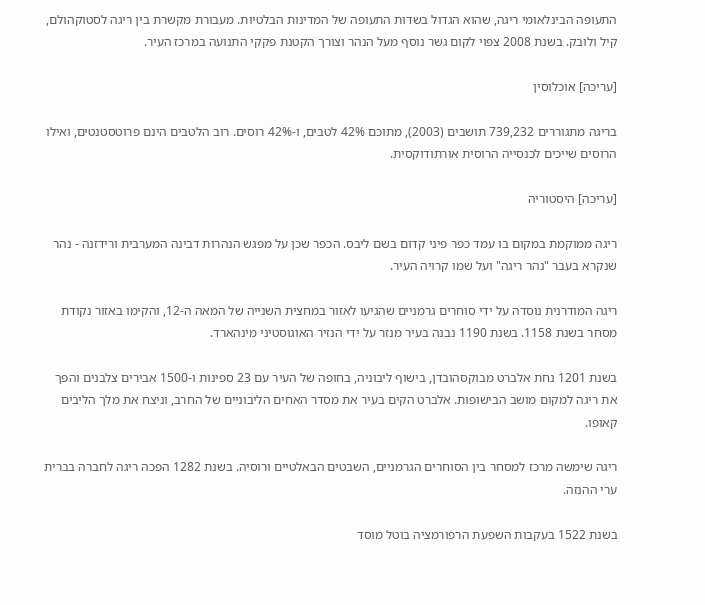התעופה הבינלאומי ריגה, שהוא הגדול בשדות התעופה של המדינות הבלטיות. מעבורת מקשרת בין ריגה לסטוקהולם, קיל ולובק. בשנת 2008 צפוי לקום גשר נוסף מעל הנהר וצורך הקטנת פקקי התנועה במרכז העיר.

[עריכה] אוכלוסין

בריגה מתגוררים 739,232 תושבים (2003), מתוכם 42% לטבים, ו-42% רוסים. רוב הלטבים הינם פרוטסטנטים, ואילו הרוסים שייכים לכנסייה הרוסית אורתודוקסית.

[עריכה] היסטוריה

ריגה ממוקמת במקום בו עמד כפר פיני קדום בשם ליבס. הכפר שכן על מפגש הנהרות דבינה המערבית ורידזנה - נהר שנקרא בעבר "נהר ריגה" ועל שמו קרויה העיר.

ריגה המודרנית נוסדה על ידי סוחרים גרמניים שהגיעו לאזור במחצית השנייה של המאה ה-12, והקימו באזור נקודת מסחר בשנת 1158. בשנת 1190 נבנה בעיר מנזר על ידי הנזיר האוגוסטיני מינהארד.

בשנת 1201 נחת אלברט מבוקסהובדן, בישוף ליבוניה, בחופה של העיר עם 23 ספינות ו-1500 אבירים צלבנים והפך את ריגה למקום מושב הבישופות. אלברט הקים בעיר את מסדר האחים הליבוניים של החרב, וניצח את מלך הליבים קאופו.

ריגה שימשה מרכז למסחר בין הסוחרים הגרמניים, השבטים הבאלטיים ורוסיה. בשנת 1282 הפכה ריגה לחברה בברית ערי ההנזה.

בשנת 1522 בעקבות השפעת הרפורמציה בוטל מוסד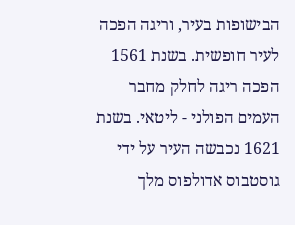הבישופות בעיר, וריגה הפכה לעיר חופשית. בשנת 1561 הפכה ריגה לחלק מחבר העמים הפולני - ליטאי. בשנת 1621 נכבשה העיר על ידי גוסטבוס אדולפוס מלך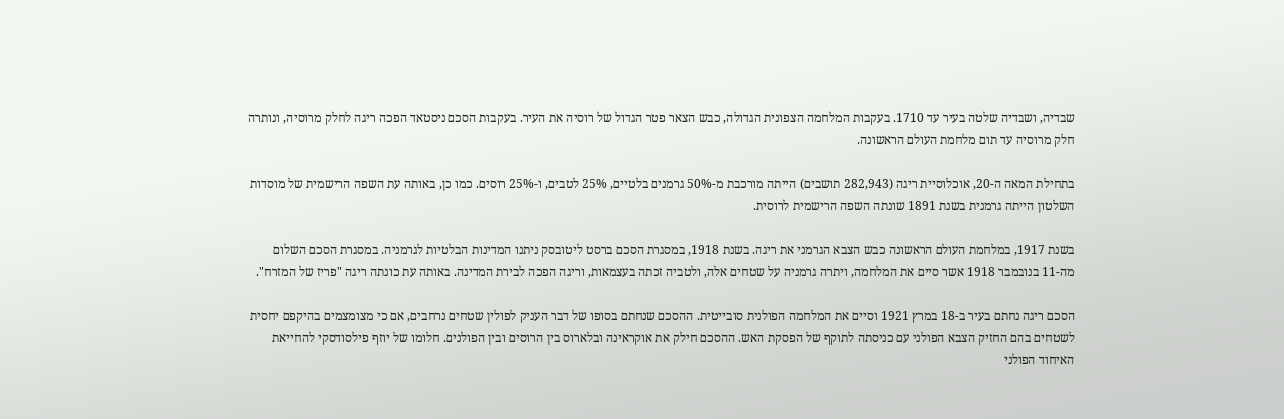שבדיה, ושבדיה שלטה בעיר עד 1710. בעקבות המלחמה הצפונית הגדולה, כבש הצאר פטר הגדול של רוסיה את העיר. בעקבות הסכם ניסטאד הפכה ריגה לחלק מרוסיה, ונותרה חלק מרוסיה עד תום מלחמת העולם הראשונה.

בתחילת המאה ה-20, אוכלוסיית ריגה (282,943 תושבים) הייתה מורכבת מ-50% גרמנים בלטיים, 25% לטבים, ו-25% רוסים. כמו כן, באותה עת השפה הרישמית של מוסדות השלטון הייתה גרמנית בשנת 1891 שונתה השפה הרישמית לרוסית.

בשנת 1917, במלחמת העולם הראשונה כבש הצבא הגרמני את ריגה. בשנת 1918, במסגרת הסכם ברסט ליטובסק ניתנו המדינות הבלטיות לגרמניה. במסגרת הסכם השלום מה-11 בנובמבר 1918 אשר סיים את המלחמה, ויתרה גרמניה על שטחים אלה, ולטביה זכתה בעצמאות, וריגה הפכה לבירת המדינה. באותה עת כונתה ריגה "פריז של המזרח".

הסכם ריגה נחתם בעיר ב-18 במרץ 1921 וסיים את המלחמה הפולנית סובייטית. ההסכם שנחתם בסופו של דבר העניק לפולין שטחים נרחבים, אם כי מצומצמים בהיקפם יחסית לשטחים בהם החזיק הצבא הפולני עם כניסתה לתוקף של הפסקת האש. ההסכם חילק את אוקראינה ובלארוס בין הרוסים ובין הפולנים. חלומו של יוזף פילסודסקי להחייאת האיחוד הפולני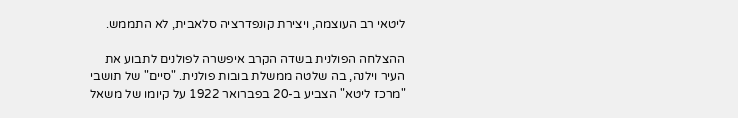ליטאי רב העוצמה, ויצירת קונפדרציה סלאבית, לא התממש.

ההצלחה הפולנית בשדה הקרב איפשרה לפולנים לתבוע את העיר וילנה, בה שלטה ממשלת בובות פולנית. "סיים" של תושבי "מרכז ליטא" הצביע ב-20 בפברואר 1922 על קיומו של משאל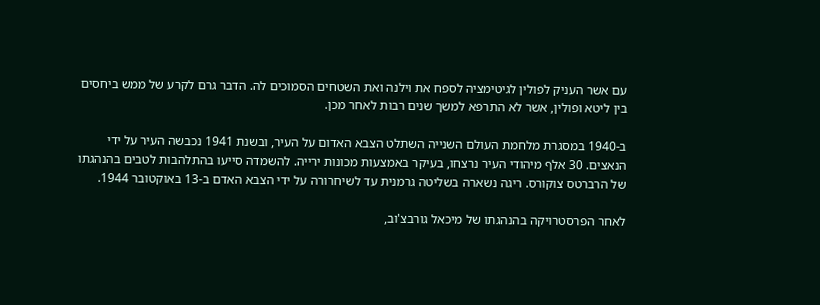עם אשר העניק לפולין לגיטימציה לספח את וילנה ואת השטחים הסמוכים לה. הדבר גרם לקרע של ממש ביחסים בין ליטא ופולין, אשר לא התרפא למשך שנים רבות לאחר מכן.

ב-1940 במסגרת מלחמת העולם השנייה השתלט הצבא האדום על העיר, ובשנת 1941 נכבשה העיר על ידי הנאצים. 30 אלף מיהודי העיר נרצחו, בעיקר באמצעות מכונות ירייה. להשמדה סייעו בהתלהבות לטבים בהנהגתו של הרברטס צוקורס. ריגה נשארה בשליטה גרמנית עד לשיחרורה על ידי הצבא האדם ב-13 באוקטובר 1944.

לאחר הפרסטרויקה בהנהגתו של מיכאל גורבצ'וב,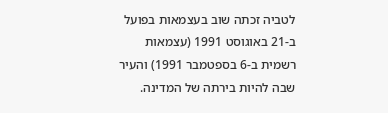לטביה זכתה שוב בעצמאות בפועל ב-21 באוגוסט 1991 (עצמאות רשמית ב-6 בספטמבר 1991) והעיר שבה להיות בירתה של המדינה.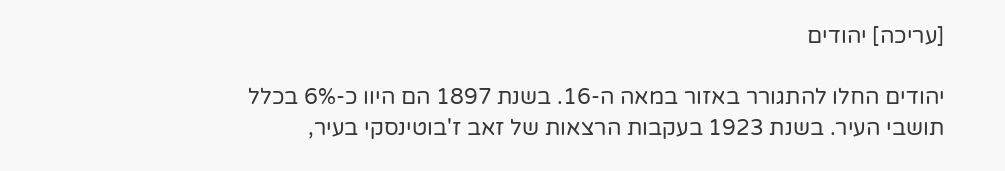[עריכה] יהודים

יהודים החלו להתגורר באזור במאה ה-16. בשנת 1897 הם היוו כ-6% בכלל תושבי העיר. בשנת 1923 בעקבות הרצאות של זאב ז'בוטינסקי בעיר,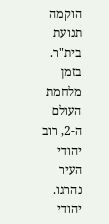הוקמה תנועת בית"ר. בזמן מלחמת העולם ה-2, רוב יהודי העיר נהרגו. יהודי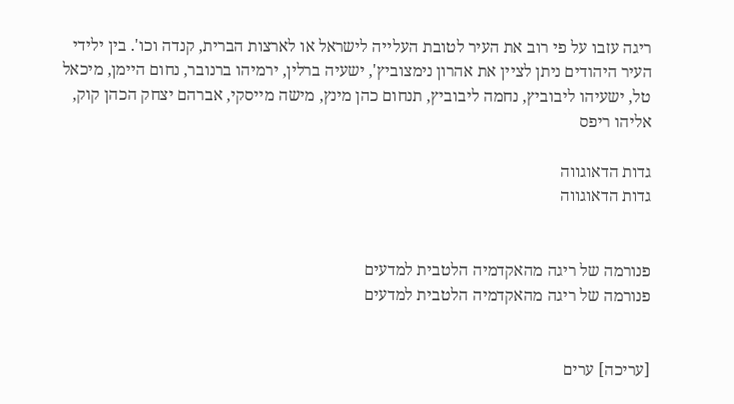ריגה עזבו על פי רוב את העיר לטובת העלייה לישראל או לארצות הברית, קנדה וכו'. בין ילידי העיר היהודים ניתן לציין את אהרון נימצוביץ', ישעיה ברלין, ירמיהו ברנובר, נחום היימן, מיכאל טל, ישעיהו ליבוביץ, נחמה ליבוביץ, תנחום כהן מינץ, מישה מייסקי, אברהם יצחק הכהן קוק, אליהו ריפס

גדות הדאוגווה
גדות הדאוגווה


פנורמה של ריגה מהאקדמיה הלטבית למדעים
פנורמה של ריגה מהאקדמיה הלטבית למדעים


[עריכה] ערים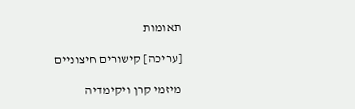תאומות

[עריכה] קישורים חיצוניים

מיזמי קרן ויקימדיה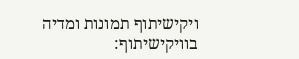ויקישיתוף תמונות ומדיה בוויקישיתוף: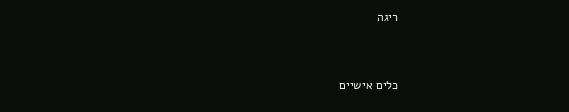ריגה


כלים אישיים